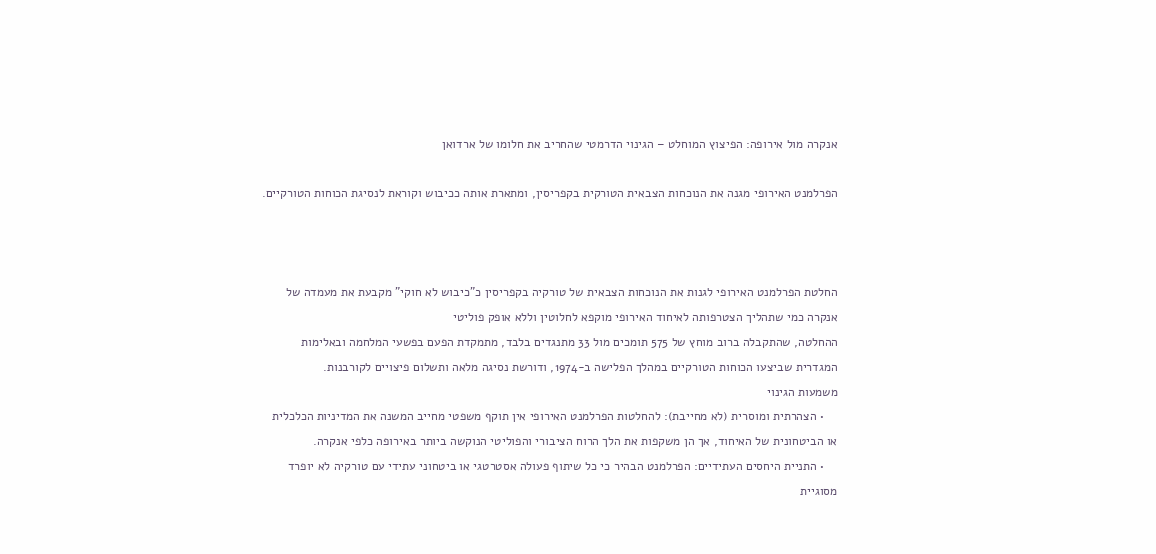אנקרה מול אירופה: הפיצוץ המוחלט – הגינוי הדרמטי שהחריב את חלומו של ארדואן

הפרלמנט האירופי מגנה את הנוכחות הצבאית הטורקית בקפריסין, ומתארת אותה ככיבוש וקוראת לנסיגת הכוחות הטורקיים.



החלטת הפרלמנט האירופי לגנות את הנוכחות הצבאית של טורקיה בקפריסין כ"כיבוש לא חוקי" מקבעת את מעמדה של אנקרה כמי שתהליך הצטרפותה לאיחוד האירופי מוקפא לחלוטין וללא אופק פוליטי
ההחלטה, שהתקבלה ברוב מוחץ של 575 תומכים מול 33 מתנגדים בלבד, מתמקדת הפעם בפשעי המלחמה ובאלימות המגדרית שביצעו הכוחות הטורקיים במהלך הפלישה ב-1974, ודורשת נסיגה מלאה ותשלום פיצויים לקורבנות.
משמעות הגינוי
    • הצהרתית ומוסרית (לא מחייבת): להחלטות הפרלמנט האירופי אין תוקף משפטי מחייב המשנה את המדיניות הכלכלית או הביטחונית של האיחוד, אך הן משקפות את הלך הרוח הציבורי והפוליטי הנוקשה ביותר באירופה כלפי אנקרה.
    • התניית היחסים העתידיים: הפרלמנט הבהיר כי כל שיתוף פעולה אסטרטגי או ביטחוני עתידי עם טורקיה לא יופרד מסוגיית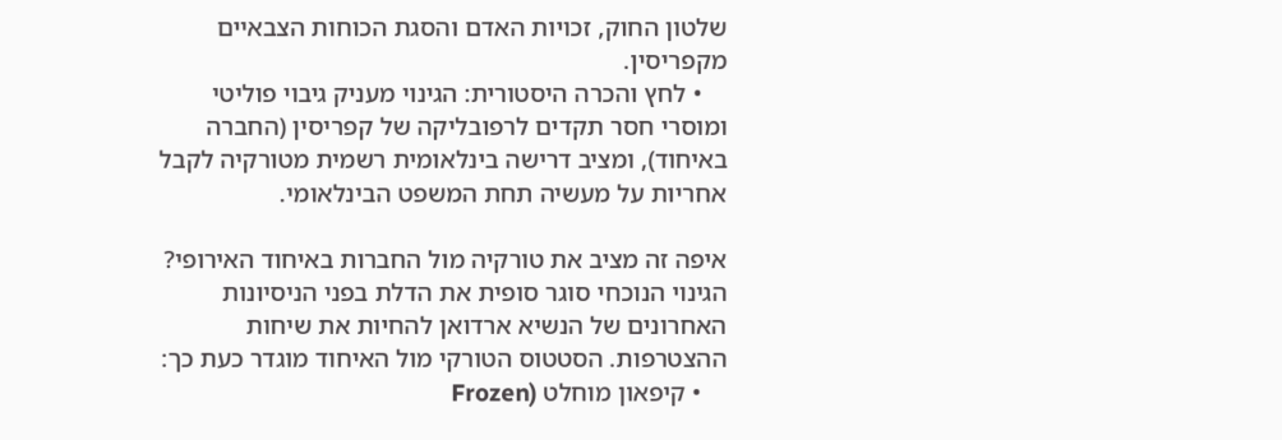שלטון החוק, זכויות האדם והסגת הכוחות הצבאיים מקפריסין.
    • לחץ והכרה היסטורית: הגינוי מעניק גיבוי פוליטי ומוסרי חסר תקדים לרפובליקה של קפריסין (החברה באיחוד), ומציב דרישה בינלאומית רשמית מטורקיה לקבל אחריות על מעשיה תחת המשפט הבינלאומי.

איפה זה מציב את טורקיה מול החברות באיחוד האירופי?
הגינוי הנוכחי סוגר סופית את הדלת בפני הניסיונות האחרונים של הנשיא ארדואן להחיות את שיחות ההצטרפות. הסטטוס הטורקי מול האיחוד מוגדר כעת כך:
    • קיפאון מוחלט (Frozen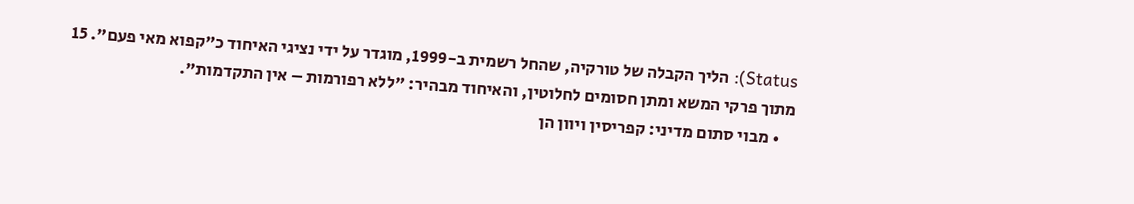Status): הליך הקבלה של טורקיה, שהחל רשמית ב-1999, מוגדר על ידי נציגי האיחוד כ"קפוא מאי פעם". 15 מתוך פרקי המשא ומתן חסומים לחלוטין, והאיחוד מבהיר: "ללא רפורמות – אין התקדמות".
    • מבוי סתום מדיני: קפריסין ויוון הן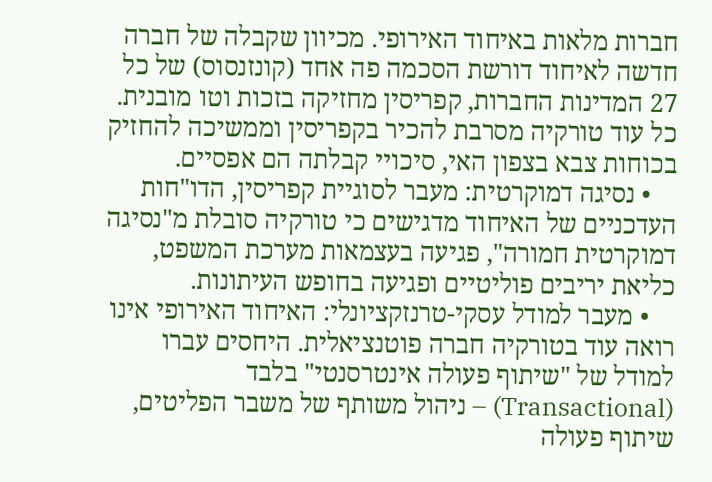חברות מלאות באיחוד האירופי. מכיוון שקבלה של חברה חדשה לאיחוד דורשת הסכמה פה אחד (קונזנסוס) של כל 27 המדינות החברות, קפריסין מחזיקה בזכות וטו מובנית. כל עוד טורקיה מסרבת להכיר בקפריסין וממשיכה להחזיק בכוחות צבא בצפון האי, סיכויי קבלתה הם אפסיים.
    • נסיגה דמוקרטית: מעבר לסוגיית קפריסין, הדו"חות העדכניים של האיחוד מדגישים כי טורקיה סובלת מ"נסיגה דמוקרטית חמורה", פגיעה בעצמאות מערכת המשפט, כליאת יריבים פוליטיים ופגיעה בחופש העיתונות.
    • מעבר למודל עסקי-טרנזקציונלי: האיחוד האירופי אינו רואה עוד בטורקיה חברה פוטנציאלית. היחסים עברו למודל של "שיתוף פעולה אינטרסנטי" בלבד (Transactional) – ניהול משותף של משבר הפליטים, שיתוף פעולה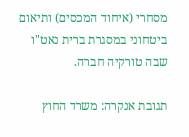מסחרי (איחוד המכסים) ותיאום ביטחוני במסגרת ברית נאט"ו שבה טורקיה חברה.

תגובת אנקרה: משרד החוץ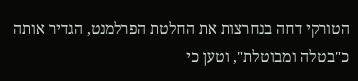הטורקי דחה בנחרצות את החלטת הפרלמנט, הגדיר אותה כ"בטלה ומבוטלת", וטען כי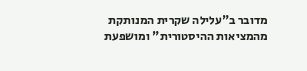מדובר ב"עלילה שקרית המנותקת מהמציאות ההיסטורית" ומושפעת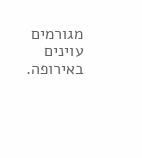מגורמים עוינים באירופה.